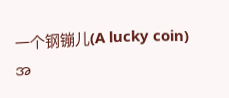一个钢镚儿(A lucky coin)
အ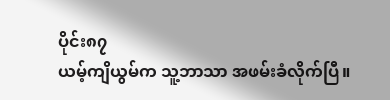ပိုင်း၈၇
ယမ့်ကျိယွမ်က သူ့ဘာသာ အဖမ်းခံလိုက်ပြီ။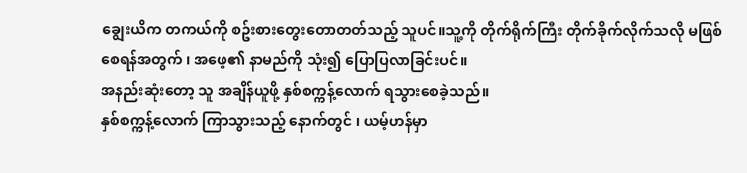ချွေးယိက တကယ်ကို စဥ်းစားတွေးတောတတ်သည့် သူပင်။သူ့ကို တိုက်ရိုက်ကြီး တိုက်ခိုက်လိုက်သလို မဖြစ်စေရန်အတွက် ၊ အဖေ့၏ နာမည်ကို သုံး၍ ပြောပြလာခြင်းပင်။
အနည်းဆုံးတော့ သူ အချိန်ယူဖို့ နှစ်စက္ကန့်လောက် ရသွားစေခဲ့သည်။
နှစ်စက္ကန့်လောက် ကြာသွားသည့် နောက်တွင် ၊ ယမ့်ဟန်မှာ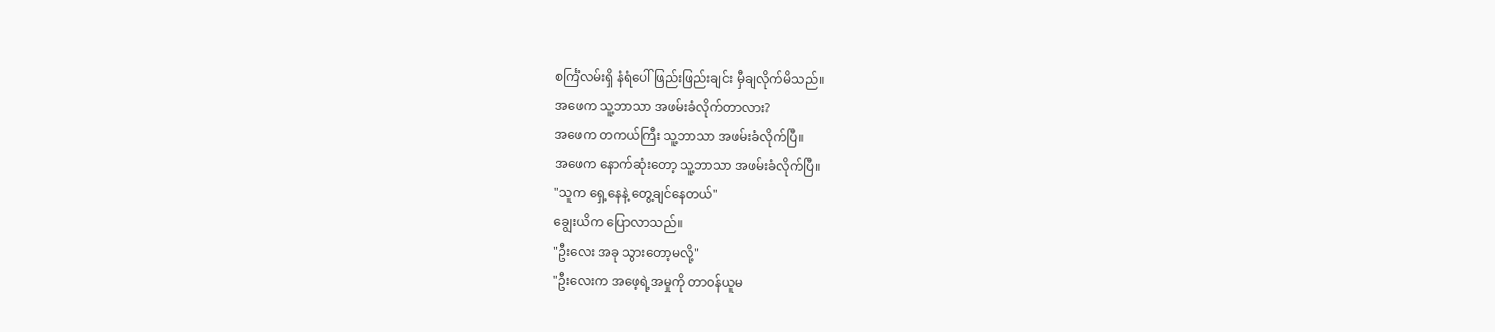စင်္ကြံလမ်းရှိ နံရံပေါ် ဖြည်းဖြည်းချင်း မှီချလိုက်မိသည်။
အဖေက သူ့ဘာသာ အဖမ်းခံလိုက်တာလား?
အဖေက တကယ်ကြီး သူ့ဘာသာ အဖမ်းခံလိုက်ပြီ။
အဖေက နောက်ဆုံးတော့ သူ့ဘာသာ အဖမ်းခံလိုက်ပြီ။
"သူက ရှေ့နေနဲ့ တွေ့ချင်နေတယ်"
ချွေးယိက ပြောလာသည်။
"ဦးလေး အခု သွားတော့မလို့"
"ဦးလေးက အဖေ့ရဲ့အမှုကို တာ၀န်ယူမ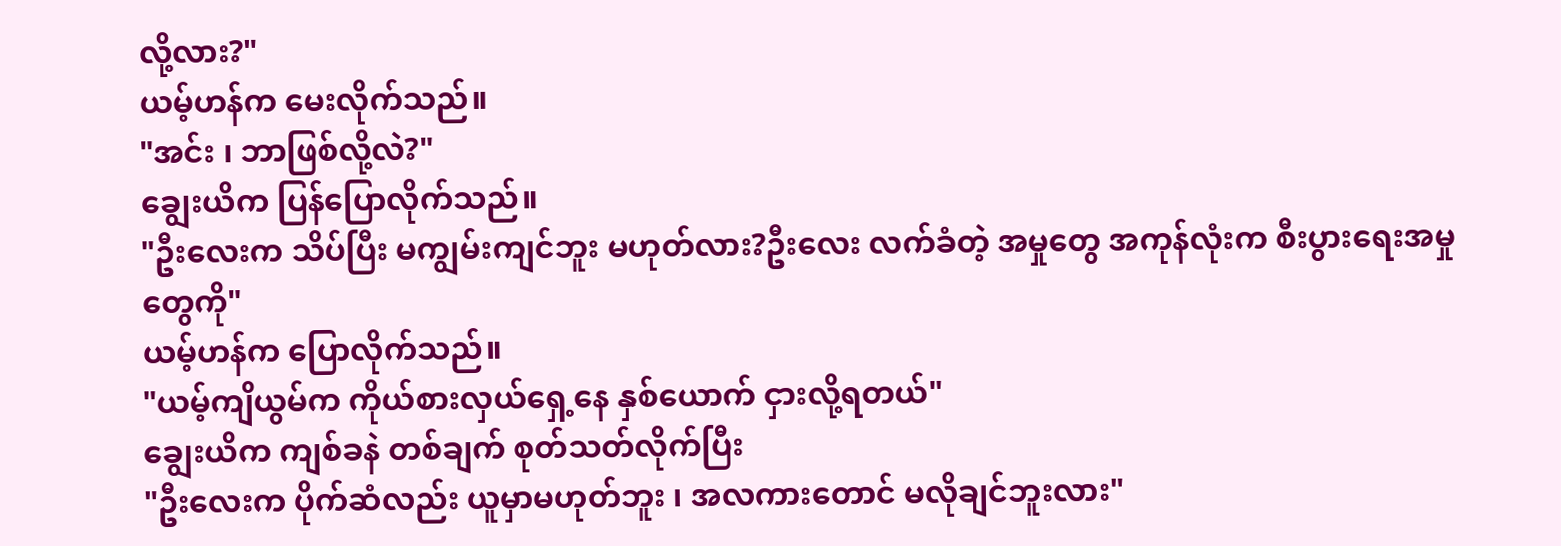လို့လား?"
ယမ့်ဟန်က မေးလိုက်သည်။
"အင်း ၊ ဘာဖြစ်လို့လဲ?"
ချွေးယိက ပြန်ပြောလိုက်သည်။
"ဦးလေးက သိပ်ပြီး မကျွမ်းကျင်ဘူး မဟုတ်လား?ဦးလေး လက်ခံတဲ့ အမှုတွေ အကုန်လုံးက စီးပွားရေးအမှုတွေကို"
ယမ့်ဟန်က ပြောလိုက်သည်။
"ယမ့်ကျိယွမ်က ကိုယ်စားလှယ်ရှေ့နေ နှစ်ယောက် ငှားလို့ရတယ်"
ချွေးယိက ကျစ်ခနဲ တစ်ချက် စုတ်သတ်လိုက်ပြီး
"ဦးလေးက ပိုက်ဆံလည်း ယူမှာမဟုတ်ဘူး ၊ အလကားတောင် မလိုချင်ဘူးလား"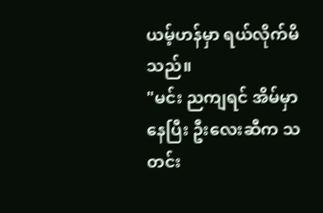ယမ့်ဟန်မှာ ရယ်လိုက်မိသည်။
"မင်း ညကျရင် အိမ်မှာနေပြီး ဦးလေးဆီက သတင်း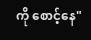ကို စောင့်နေ"